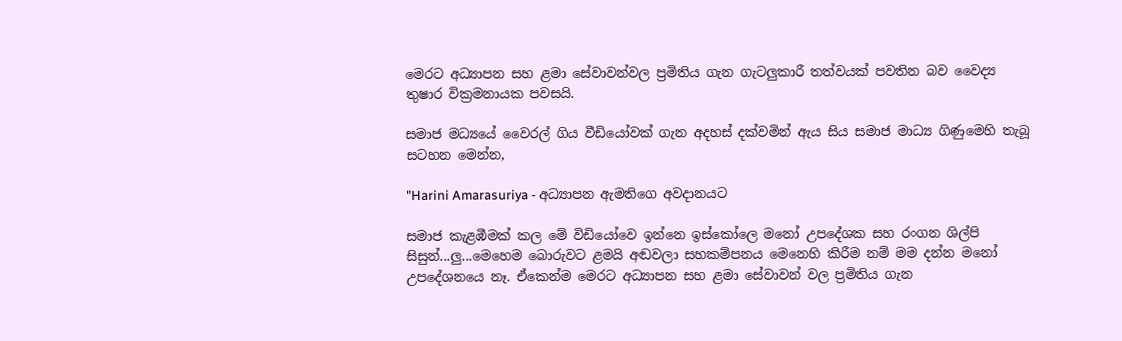මෙරට අධ්‍යාපන සහ ළමා සේවාවන්වල ප්‍රමිතිය ගැන ගැටලුකාරී තත්වයක් පවතින බව වෛද්‍ය තුෂාර වික්‍රමනායක පවසයි.

සමාජ මධ්‍යයේ වෛරල් ගිය වීඩියෝවක් ගැන අදහස් දක්වමින් ඇය සිය සමාජ මාධ්‍ය ගිණුමෙහි තැබූ සටහන මෙන්න,

"Harini Amarasuriya - අධ්‍යාපන ඇමතිගෙ අවදානයට

සමාජ කැළඹීමක් කල මේ විඩියෝවෙ ඉන්නෙ ඉස්කෝලෙ මනෝ උපදේශක සහ රංගන ශිල්පි සිසුන්...ලු...මෙහෙම බොරුවට ළමයි අඬවලා සහකම්පනය මෙනෙහි කිරීම නම් මම දන්න මනෝ උපදේශනයෙ නෑ. ඒකෙන්ම මෙරට අධ්‍යාපන සහ ළමා සේවාවන් වල ප්‍රමිතිය ගැන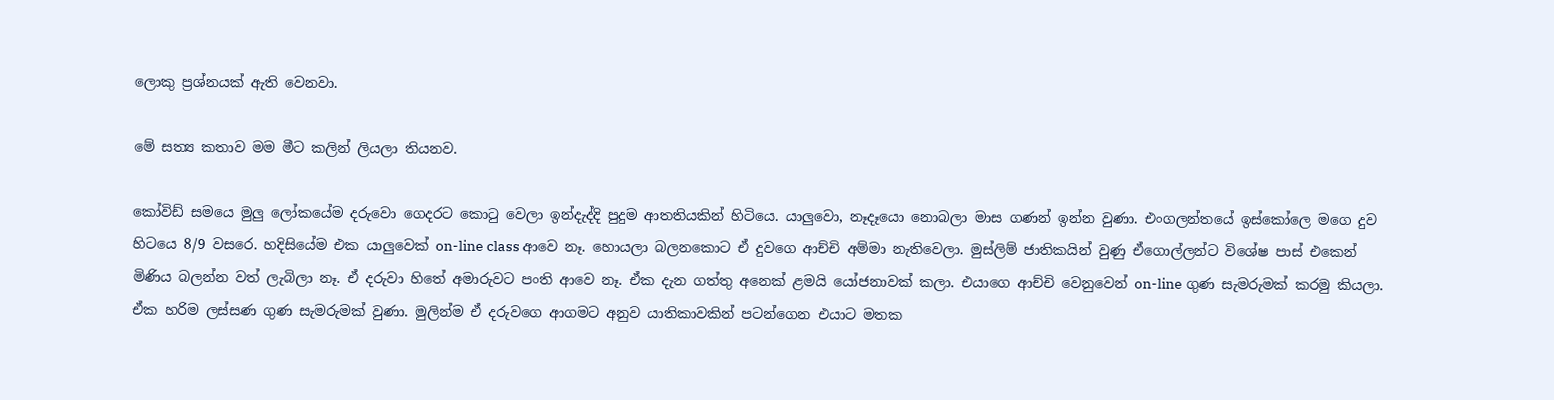ලොකු ප්‍රශ්නයක් ඇති වෙනවා.

මේ සත්‍ය කතාව මම මීට කලින් ලියලා තියනව.

කෝවිඩ් සමයෙ මුලු ලෝකයේම දරුවො ගෙදරට කොටු වෙලා ඉන්දැද්දි පුදුම ආතතියකින් හිටියෙ. යාලුවො, නෑදෑයො නොබලා මාස ගණන් ඉන්න වුණා. එංගලන්තයේ ඉස්කෝලෙ මගෙ දුව හිටයෙ 8/9 වසරෙ. හදිසියේම එක යාලුවෙක් on-line class ආවෙ නෑ. හොයලා බලනකොට ඒ දුවගෙ ආච්චි අම්මා නැතිවෙලා. මුස්ලිම් ජාතිකයින් වුණු ඒගොල්ලන්ට විශේෂ පාස් එකෙන් මිණිය බලන්න වත් ලැබිලා නෑ. ඒ දරුවා හිතේ අමාරුවට පංති ආවෙ නෑ. ඒක දැන ගත්තු අනෙක් ළමයි යෝජනාවක් කලා. එයාගෙ ආච්චි වෙනුවෙන් on-line ගුණ සැමරුමක් කරමු කියලා.
ඒක හරිම ලස්සණ ගුණ සැමරුමක් වුණා. මුලින්ම ඒ දරුවගෙ ආගමට අනුව යාතිකාවකින් පටන්ගෙන එයාට මතක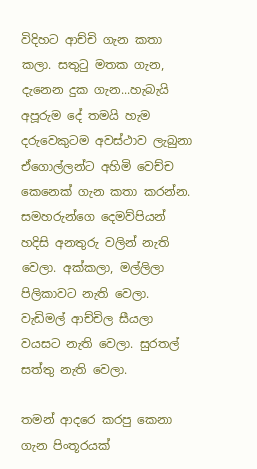විදිහට ආච්චි ගැන කතා කලා. සතුටු මතක ගැන, දැනෙන දුක ගැන...හැබැයි අපූරුම දේ තමයි හැම දරුවෙකුටම අවස්ථාව ලැබුනා ඒගොල්ලන්ට අහිමි වෙච්ච කෙනෙක් ගැන කතා කරන්න. සමහරුන්ගෙ දෙමව්පියන් හදිසි අනතුරු වලින් නැති වෙලා. අක්කලා, මල්ලිලා පිලිකාවට නැති වෙලා. වැඩිමල් ආච්චිල සීයලා වයසට නැති වෙලා. සුරතල් සත්තු නැති වෙලා.

තමන් ආදරෙ කරපු කෙනා ගැන පිංතූරයක්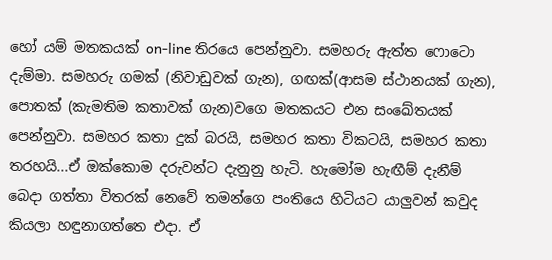හෝ යම් මතකයක් on-line තිරයෙ පෙන්නුවා. සමහරු ඇත්ත ෆොටො දැම්මා. සමහරු ගමක් (නිවාඩුවක් ගැන), ගඟක්(ආසම ස්ථානයක් ගැන), පොතක් (කැමතිම කතාවක් ගැන)වගෙ මතකයට එන සංඛේතයක් පෙන්නුවා. සමහර කතා දුක් බරයි, සමහර කතා විකටයි, සමහර කතා තරහයි...ඒ ඔක්කොම දරුවන්ට දැනුනු හැටි. හැමෝම හැඟීම් දැනීම් බෙදා ගත්තා විතරක් නෙවේ තමන්ගෙ පංතියෙ හිටියට යාලුවන් කවුද කියලා හඳුනාගත්තෙ එදා. ඒ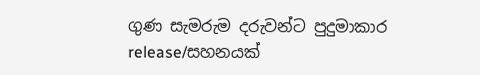ගුණ සැමරුම දරුවන්ට පුදුමාකාර release/සහනයක්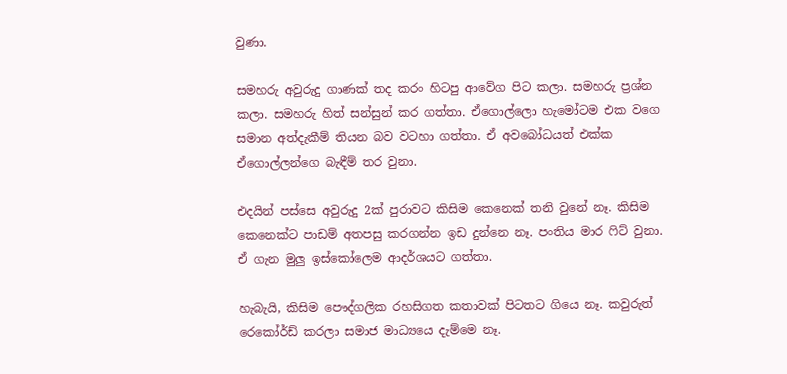වුණා.

සමහරු අවුරුදු ගාණක් තද කරං හිටපු ආවේග පිට කලා. සමහරු ප්‍රශ්න කලා. සමහරු හිත් සන්සුන් කර ගත්තා. ඒගොල්ලො හැමෝටම එක වගෙ සමාන අත්දැකීම් තියන බව වටහා ගත්තා. ඒ අවබෝධයත් එක්ක ඒගොල්ලන්ගෙ බැඳීම් තර වුනා.

එදයින් පස්සෙ අවුරුදු 2ක් පුරාවට කිසිම කෙනෙක් තනි වුනේ නෑ. කිසිම කෙනෙක්ට පාඩම් අතපසු කරගන්න ඉඩ දුන්නෙ නෑ. පංතිය මාර ෆිට් වුනා. ඒ ගැන මුලු ඉස්කෝලෙම ආදර්ශයට ගත්තා.

හැබැයි, කිසිම පෞද්ගලික රහසිගත කතාවක් පිටතට ගියෙ නෑ. කවුරුත් රෙකෝර්ඩ් කරලා සමාජ මාධ්‍යයෙ දැම්මෙ නෑ.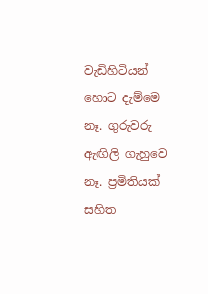වැඩිහිටියන් හොට දැම්මෙ නෑ. ගුරුවරු ඇඟිලි ගැහුවෙ නෑ. ප්‍රමිතියක් සහිත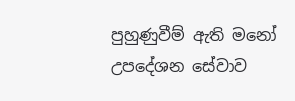පුහුණුවීම් ඇති මනෝ උපදේශන සේවාව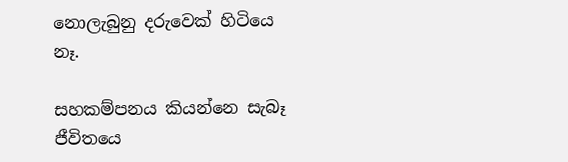නොලැබුනු දරුවෙක් හිටියෙ නෑ.

සහකම්පනය කියන්නෙ සැබෑ ජීවිතයෙ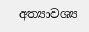අත්‍යාවශ්‍ය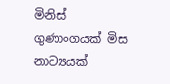මිනිස් ගුණාංගයක් මිස නාට්‍යයක්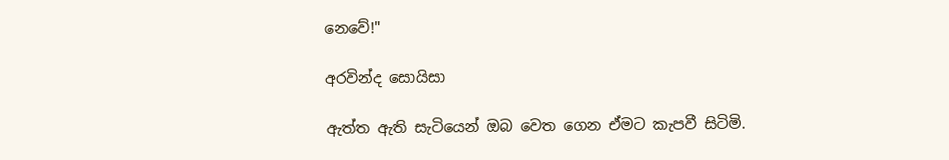නෙවේ!"

අරවින්ද සොයිසා

ඇත්ත ඇති සැටියෙන් ඔබ වෙත ගෙන ඒමට කැපවී සිටිමි.